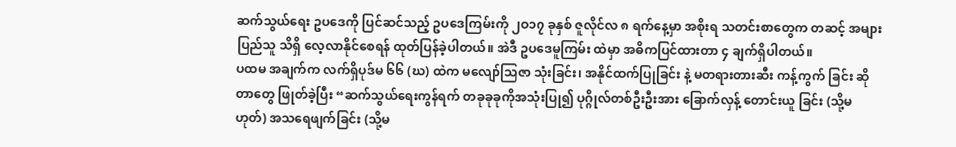ဆက်သွယ်ရေး ဥပဒေကို ပြင်ဆင်သည့် ဥပဒေကြမ်းကို ၂ဝ၁၇ ခုနှစ် ဇူလိုင်လ ၈ ရက်နေ့မှာ အစိုးရ သတင်းစာတွေက တဆင့် အများပြည်သူ သိရှိ လေ့လာနိုင်စေရန် ထုတ်ပြန်ခဲ့ပါတယ်။ အဲဒီ ဥပဒေမူကြမ်း ထဲမှာ အဓိကပြင်ထားတာ ၄ ချက်ရှိပါတယ်။
ပထမ အချက်က လက်ရှိပုဒ်မ ၆၆ (ဃ) ထဲက မလျော်သြဇာ သုံးခြင်း၊ အနိုင်ထက်ပြုခြင်း နဲ့ မတရားတားဆီး ကန့်ကွက် ခြင်း ဆိုတာတွေ ဖြုတ်ခဲ့ပြီး “ဆက်သွယ်ရေးကွန်ရက် တခုခုခုကိုအသုံးပြု၍ ပုဂ္ဂိုလ်တစ်ဦးဦးအား ခြောက်လှန့် တောင်းယူ ခြင်း (သို့မဟုတ်) အသရေဖျက်ခြင်း (သို့မ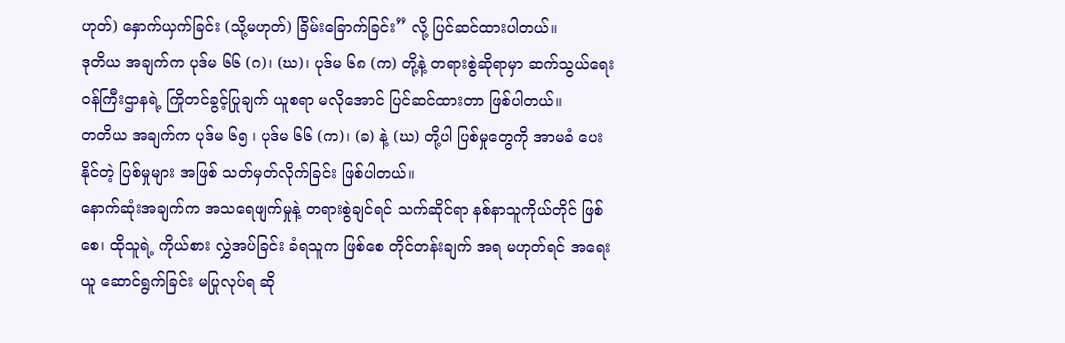ဟုတ်) နှောက်ယှက်ခြင်း (သို့မဟုတ်) ခြိမ်းခြောက်ခြင်း” လို့ ပြင်ဆင်ထားပါတယ်။
ဒုတိယ အချက်က ပုဒ်မ ၆၆ (ဂ)၊ (ဃ)၊ ပုဒ်မ ၆၈ (က) တို့နဲ့ တရားစွဲဆိုရာမှာ ဆက်သွယ်ရေး ဝန်ကြီးဌာနရဲ့ ကြိုတင်ခွင့်ပြုချက် ယူစရာ မလိုအောင် ပြင်ဆင်ထားတာ ဖြစ်ပါတယ်။
တတိယ အချက်က ပုဒ်မ ၆၅ ၊ ပုဒ်မ ၆၆ (က)၊ (ခ) နဲ့ (ဃ) တို့ပါ ပြစ်မှုတွေကို အာမခံ ပေးနိုင်တဲ့ ပြစ်မှုများ အဖြစ် သတ်မှတ်လိုက်ခြင်း ဖြစ်ပါတယ်။
နောက်ဆုံးအချက်က အသရေဖျက်မှုနဲ့ တရားစွဲချင်ရင် သက်ဆိုင်ရာ နစ်နာသူကိုယ်တိုင် ဖြစ်စေ၊ ထိုသူရဲ့ ကိုယ်စား လွှဲအပ်ခြင်း ခံရသူက ဖြစ်စေ တိုင်တန်းချက် အရ မဟုတ်ရင် အရေးယူ ဆောင်ရွက်ခြင်း မပြုလုပ်ရ ဆို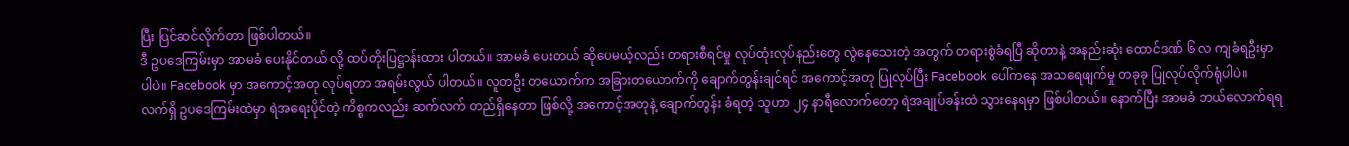ပြီး ပြင်ဆင်လိုက်တာ ဖြစ်ပါတယ်။
ဒီ ဥပဒေကြမ်းမှာ အာမခံ ပေးနိုင်တယ် လို့ ထပ်တိုးပြဋ္ဌာန်းထား ပါတယ်။ အာမခံ ပေးတယ် ဆိုပေမယ့်လည်း တရားစီရင်မှု လုပ်ထုံးလုပ်နည်းတွေ လွဲနေသေးတဲ့ အတွက် တရားစွဲခံရပြီ ဆိုတာနဲ့ အနည်းဆုံး ထောင်ဒဏ် ၆ လ ကျခံရဦးမှာပါပဲ။ Facebook မှာ အကောင့်အတု လုပ်ရတာ အရမ်းလွယ် ပါတယ်။ လူတဦး တယောက်က အခြားတယောက်ကို ချောက်တွန်းချင်ရင် အကောင့်အတု ပြုလုပ်ပြီး Facebook ပေါ်ကနေ အသရေဖျက်မှု တခုခု ပြုလုပ်လိုက်ရုံပါပဲ။
လက်ရှိ ဥပဒေကြမ်းထဲမှာ ရဲအရေးပိုင်တဲ့ ကိစ္စကလည်း ဆက်လက် တည်ရှိနေတာ ဖြစ်လို့ အကောင့်အတုနဲ့ ချောက်တွန်း ခံရတဲ့ သူဟာ ၂၄ နာရီလောက်တော့ ရဲအချုပ်ခန်းထဲ သွားနေရမှာ ဖြစ်ပါတယ်။ နောက်ပြီး အာမခံ ဘယ်လောက်ရရ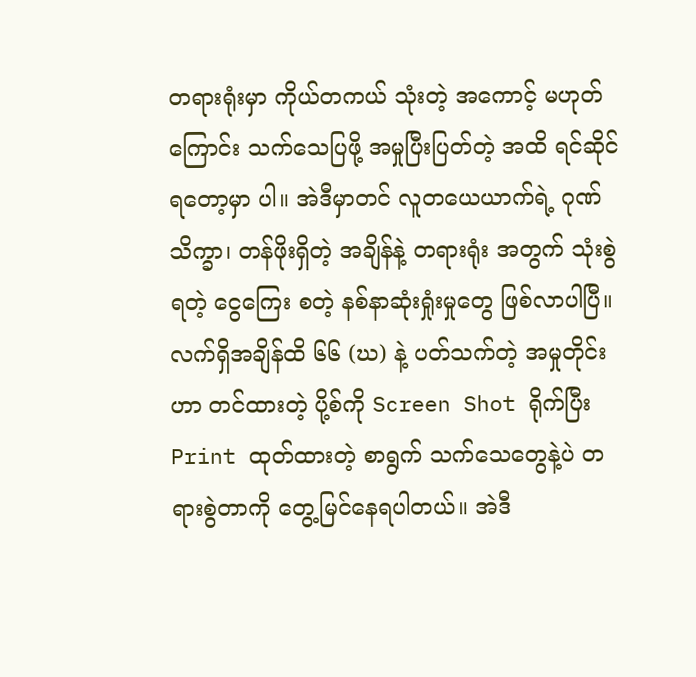တရားရုံးမှာ ကိုယ်တကယ် သုံးတဲ့ အကောင့် မဟုတ်ကြောင်း သက်သေပြဖို့ အမှုပြီးပြတ်တဲ့ အထိ ရင်ဆိုင်ရတော့မှာ ပါ။ အဲဒီမှာတင် လူတယေယာက်ရဲ့ ဂုဏ်သိက္ခာ၊ တန်ဖိုးရှိတဲ့ အချိန်နဲ့ တရားရုံး အတွက် သုံးစွဲရတဲ့ ငွေကြေး စတဲ့ နစ်နာဆုံးရှုံးမှုတွေ ဖြစ်လာပါပြီ။
လက်ရှိအချိန်ထိ ၆၆ (ဃ) နဲ့ ပတ်သက်တဲ့ အမှုတိုင်းဟာ တင်ထားတဲ့ ပို့စ်ကို Screen Shot ရိုက်ပြီး Print ထုတ်ထားတဲ့ စာရွက် သက်သေတွေနဲ့ပဲ တရားစွဲတာကို တွေ့မြင်နေရပါတယ်။ အဲဒီ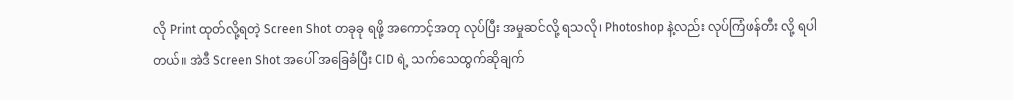လို Print ထုတ်လို့ရတဲ့ Screen Shot တခုခု ရဖို့ အကောင့်အတု လုပ်ပြီး အမှုဆင်လို့ ရသလို၊ Photoshop နဲ့လည်း လုပ်ကြံဖန်တီး လို့ ရပါတယ်။ အဲဒီ Screen Shot အပေါ် အခြေခံပြီး CID ရဲ့ သက်သေထွက်ဆိုချက်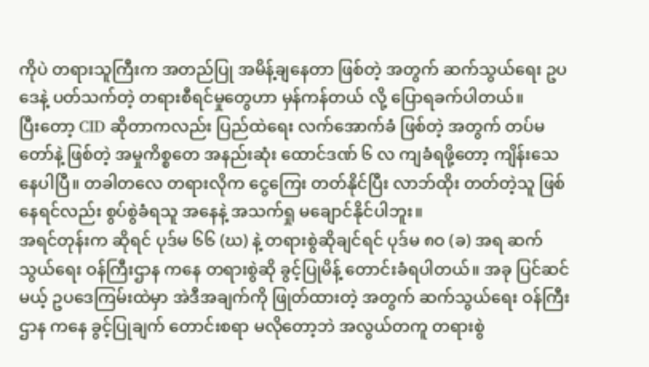ကိုပဲ တရားသူကြီးက အတည်ပြု အမိန့်ချနေတာ ဖြစ်တဲ့ အတွက် ဆက်သွယ်ရေး ဥပဒေနဲ့ ပတ်သက်တဲ့ တရားစီရင်မှုတွေဟာ မှန်ကန်တယ် လို့ ပြောရခက်ပါတယ်။
ပြီးတော့ CID ဆိုတာကလည်း ပြည်ထဲရေး လက်အောက်ခံ ဖြစ်တဲ့ အတွက် တပ်မတော်နဲ့ ဖြစ်တဲ့ အမှုကိစ္စတေ အနည်းဆုံး ထောင်ဒဏ် ၆ လ ကျခံရဖို့တော့ ကျိန်းသေနေပါပြီ။ တခါတလေ တရားလိုက ငွေကြေး တတ်နိုင်ပြီး လာဘ်ထိုး တတ်တဲ့သူ ဖြစ်နေရင်လည်း စွပ်စွဲခံရသူ အနေနဲ့ အသက်ရှု မချောင်နိုင်ပါဘူး။
အရင်တုန်းက ဆိုရင် ပုဒ်မ ၆၆ (ဃ) နဲ့ တရားစွဲဆိုချင်ရင် ပုဒ်မ ၈ဝ (ခ) အရ ဆက်သွယ်ရေး ဝန်ကြီးဌာန ကနေ တရားစွဲဆို ခွင့်ပြုမိန့် တောင်းခံရပါတယ်။ အခု ပြင်ဆင်မယ့် ဥပဒေကြမ်းထဲမှာ အဲဒီအချက်ကို ဖြုတ်ထားတဲ့ အတွက် ဆက်သွယ်ရေး ဝန်ကြီးဌာန ကနေ ခွင့်ပြုချက် တောင်းစရာ မလိုတော့ဘဲ အလွယ်တကူ တရားစွဲ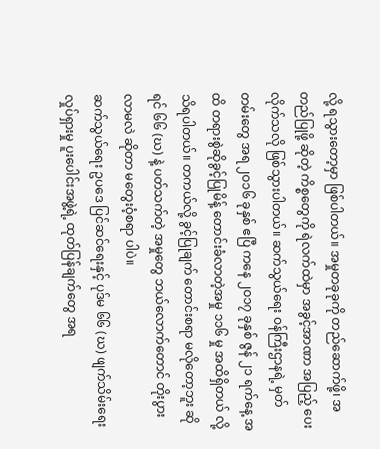လို့ ရသွားတော့မှာ ဖြစ်ပါတယ်။ အမှုတခုခုကို တည်ဆောက်ဖို့၊ အတည်ပြုဖို့ ဆိုတဲ့ ကိစ္စတွေကို ရဲလက်ထဲမှာ အခွင့်အာဏာ အပြည့် ပေးလိုက်သလို ဖြစ်သွားပါတယ်။ ဆက်သွယ်ရေး ဝန်ကြီးဌာနရဲ့ မှတ်တမ်းတွေ အရ ၂ဝ၁၆ ခုနှစ် ဧပြီ ကနေ ၂ဝ၁၇ ခုနှစ် ဇွန် ၂၁ ရက်နေ့ အထိ တရားစွဲဆိုခွင့်ပြုမိန့် တောင်းခံလာတဲ့အမှု ၁၁၆ မှု အထိရှိတယ် လို့ သိရပါတယ်။ တကယ်လို့ ခွင့်ပြုချက် တောင်းစရာ မလိုတော့ဘူး ဆိုရင် ၆၆ (ဃ) နဲ့ ပတ်သက်တဲ့ အမှုတွေ ဘယ်လောက်တောင် တိုးပွားလာမလဲ ဆိုတာ မတွေးဝံ့စရာ ပါပဲ။
ဆက်သွယ်ရေး ဥပဒေ ပြင်ဆင်ရေးနှင့် ပုဒ်မ ၆၆ (ဃ) ဖျက်သိမ်းရေး လှုပ်ရှားမှု ပူးပေါင်းအဖွဲ့ရဲ့ ထုတ်ပြန်ချက်တွေ အရ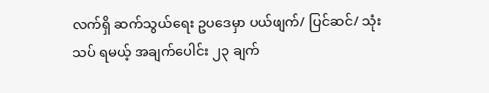လက်ရှိ ဆက်သွယ်ရေး ဥပဒေမှာ ပယ်ဖျက်/ ပြင်ဆင်/ သုံးသပ် ရမယ့် အချက်ပေါင်း ၂၃ ချက်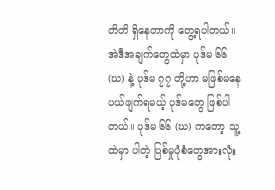တိတိ ရှိနေတာကို တွေ့ရပါတယ်။ အဲဒီအချက်တွေထဲမှာ ပုဒ်မ ၆၆ (ဃ) နဲ့ ပုဒ်မ ၇၇ တို့ဟာ မဖြစ်မနေ ပယ်ဖျက်ရမယ့် ပုဒ်မတွေ ဖြစ်ပါတယ်။ ပုဒ်မ ၆၆ (ဃ) ကတော့ သူ့ထဲမှာ ပါတဲ့ ပြစ်မှုပုံစံတွေအားလုံး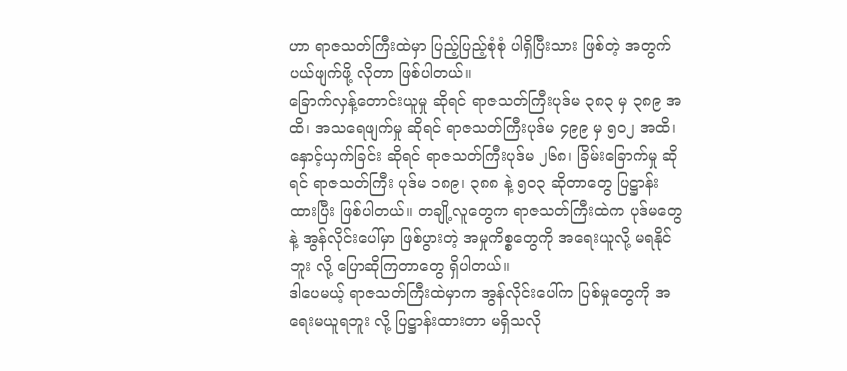ဟာ ရာဇသတ်ကြီးထဲမှာ ပြည့်ပြည့်စုံစုံ ပါရှိပြီးသား ဖြစ်တဲ့ အတွက် ပယ်ဖျက်ဖို့ လိုတာ ဖြစ်ပါတယ်။
ခြောက်လှန့်တောင်းယူမှု ဆိုရင် ရာဇသတ်ကြီးပုဒ်မ ၃၈၃ မှ ၃၈၉ အထိ၊ အသရေဖျက်မှု ဆိုရင် ရာဇသတ်ကြီးပုဒ်မ ၄၉၉ မှ ၅ဝ၂ အထိ၊ နှောင့်ယှက်ခြင်း ဆိုရင် ရာဇသတ်ကြီးပုဒ်မ ၂၆၈၊ ခြိမ်းခြောက်မှု ဆိုရင် ရာဇသတ်ကြီး ပုဒ်မ ၁၈၉၊ ၃၈၈ နဲ့ ၅၀၃ ဆိုတာတွေ ပြဋ္ဌာန်းထားပြီး ဖြစ်ပါတယ်။ တချို့လူတွေက ရာဇသတ်ကြီးထဲက ပုဒ်မတွေနဲ့ အွန်လိုင်းပေါ်မှာ ဖြစ်ပွားတဲ့ အမှုကိစ္စတွေကို အရေးယူလို့ မရနိုင်ဘူး လို့ ပြောဆိုကြတာတွေ ရှိပါတယ်။
ဒါပေမယ့် ရာဇသတ်ကြီးထဲမှာက အွန်လိုင်းပေါ်က ပြစ်မှုတွေကို အရေးမယူရဘူး လို့ ပြဋ္ဌာန်းထားတာ မရှိသလို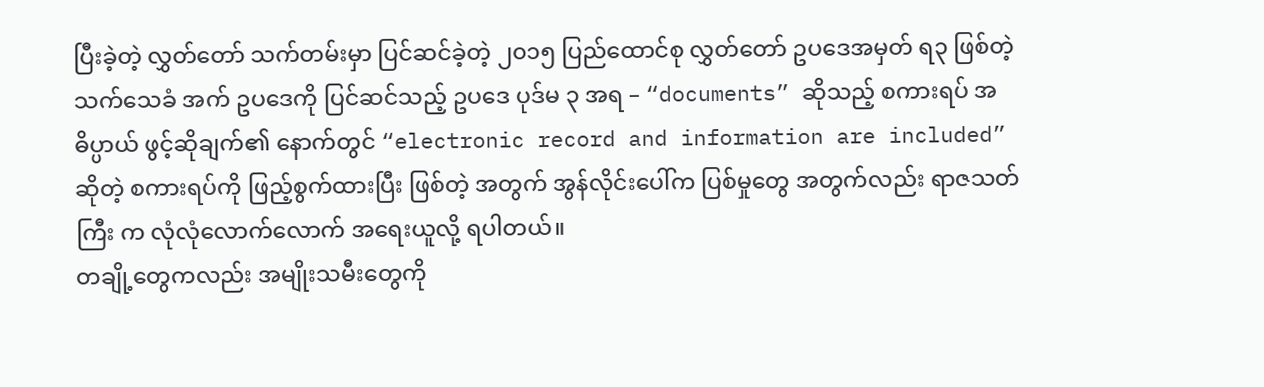ပြီးခဲ့တဲ့ လွှတ်တော် သက်တမ်းမှာ ပြင်ဆင်ခဲ့တဲ့ ၂၀၁၅ ပြည်ထောင်စု လွှတ်တော် ဥပဒေအမှတ် ရ၃ ဖြစ်တဲ့ သက်သေခံ အက် ဥပဒေကို ပြင်ဆင်သည့် ဥပဒေ ပုဒ်မ ၃ အရ – “documents” ဆိုသည့် စကားရပ် အဓိပ္ပာယ် ဖွင့်ဆိုချက်၏ နောက်တွင် “electronic record and information are included” ဆိုတဲ့ စကားရပ်ကို ဖြည့်စွက်ထားပြီး ဖြစ်တဲ့ အတွက် အွန်လိုင်းပေါ်က ပြစ်မှုတွေ အတွက်လည်း ရာဇသတ်ကြီး က လုံလုံလောက်လောက် အရေးယူလို့ ရပါတယ်။
တချို့တွေကလည်း အမျိုးသမီးတွေကို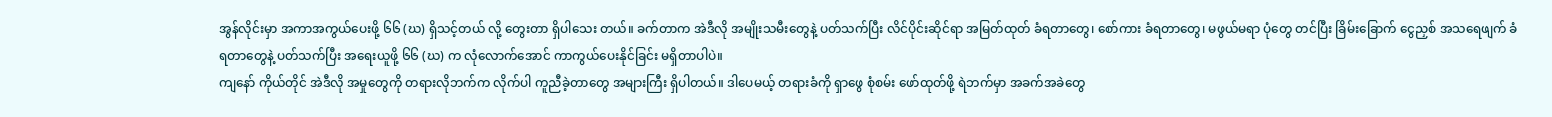အွန်လိုင်းမှာ အကာအကွယ်ပေးဖို့ ၆၆ (ဃ) ရှိသင့်တယ် လို့ တွေးတာ ရှိပါသေး တယ်။ ခက်တာက အဲဒီလို အမျိုးသမီးတွေနဲ့ ပတ်သက်ပြီး လိင်ပိုင်းဆိုင်ရာ အမြတ်ထုတ် ခံရတာတွေ၊ စော်ကား ခံရတာတွေ၊ မဖွယ်မရာ ပုံတွေ တင်ပြီး ခြိမ်းခြောက် ငွေညှစ် အသရေဖျက် ခံရတာတွေနဲ့ ပတ်သက်ပြီး အရေးယူဖို့ ၆၆ (ဃ) က လုံလောက်အောင် ကာကွယ်ပေးနိုင်ခြင်း မရှိတာပါပဲ။
ကျနော် ကိုယ်တိုင် အဲဒီလို အမှုတွေကို တရားလိုဘက်က လိုက်ပါ ကူညီခဲ့တာတွေ အများကြီး ရှိပါတယ်။ ဒါပေမယ့် တရားခံကို ရှာဖွေ စုံစမ်း ဖော်ထုတ်ဖို့ ရဲဘက်မှာ အခက်အခဲတွေ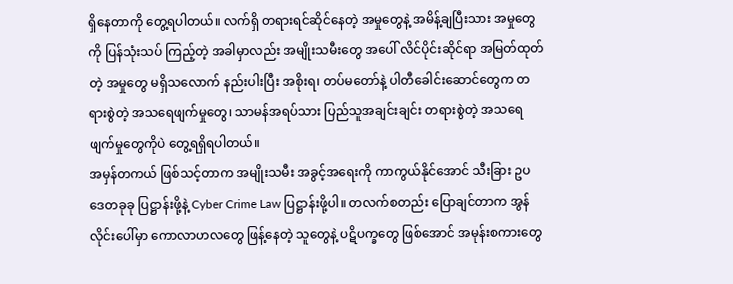ရှိနေတာကို တွေ့ရပါတယ်။ လက်ရှိ တရားရင်ဆိုင်နေတဲ့ အမှုတွေနဲ့ အမိန့်ချပြီးသား အမှုတွေကို ပြန်သုံးသပ် ကြည့်တဲ့ အခါမှာလည်း အမျိုးသမီးတွေ အပေါ် လိင်ပိုင်းဆိုင်ရာ အမြတ်ထုတ်တဲ့ အမှုတွေ မရှိသလောက် နည်းပါးပြီး အစိုးရ၊ တပ်မတော်နဲ့ ပါတီခေါင်းဆောင်တွေက တရားစွဲတဲ့ အသရေဖျက်မှုတွေ၊ သာမန်အရပ်သား ပြည်သူအချင်းချင်း တရားစွဲတဲ့ အသရေဖျက်မှုတွေကိုပဲ တွေ့ရရှိရပါတယ်။
အမှန်တကယ် ဖြစ်သင့်တာက အမျိုးသမီး အခွင့်အရေးကို ကာကွယ်နိုင်အောင် သီးခြား ဥပဒေတခုခု ပြဋ္ဌာန်းဖို့နဲ့ Cyber Crime Law ပြဋ္ဌာန်းဖို့ပါ။ တလက်စတည်း ပြောချင်တာက အွန်လိုင်းပေါ်မှာ ကောလာဟလတွေ ဖြန့်နေတဲ့ သူတွေနဲ့ ပဋိပက္ခတွေ ဖြစ်အောင် အမုန်းစကားတွေ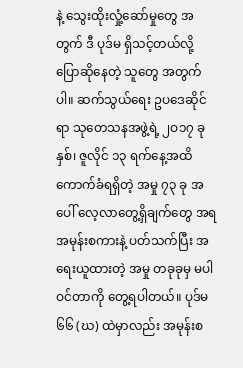နဲ့ သွေးထိုးလှုံ့ဆော်မှုတွေ အတွက် ဒီ ပုဒ်မ ရှိသင့်တယ်လို့ ပြောဆိုနေတဲ့ သူတွေ အတွက် ပါ။ ဆက်သွယ်ရေး ဥပဒေဆိုင်ရာ သုတေသနအဖွဲ့ရဲ့ ၂ဝ၁၇ ခုနှစ်၊ ဇူလိုင် ၁၃ ရက်နေ့အထိ ကောက်ခံရရှိတဲ့ အမှု ၇၃ ခု အပေါ် လေ့လာတွေ့ရှိချက်တွေ အရ အမုန်းစကားနဲ့ ပတ်သက်ပြီး အရေးယူထားတဲ့ အမှု တခုခုမှ မပါဝင်တာကို တွေ့ရပါတယ်။ ပုဒ်မ ၆၆ (ဃ) ထဲမှာလည်း အမုန်းစ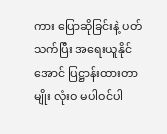ကား ပြောဆိုခြင်းနဲ့ ပတ်သက်ပြီး အရေးယူနိုင်အောင် ပြဋ္ဌာန်းထားတာ မျိုး လုံးဝ မပါဝင်ပါ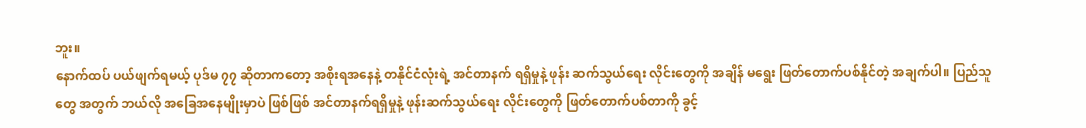ဘူး။
နောက်ထပ် ပယ်ဖျက်ရမယ့် ပုဒ်မ ၇၇ ဆိုတာကတော့ အစိုးရအနေနဲ့ တနိုင်ငံလုံးရဲ့ အင်တာနက် ရရှိမှုနဲ့ ဖုန်း ဆက်သွယ်ရေး လိုင်းတွေကို အချိန် မရွေး ဖြတ်တောက်ပစ်နိုင်တဲ့ အချက်ပါ။ ပြည်သူတွေ အတွက် ဘယ်လို အခြေအနေမျိုးမှာပဲ ဖြစ်ဖြစ် အင်တာနက်ရရှိမှုနဲ့ ဖုန်းဆက်သွယ်ရေး လိုင်းတွေကို ဖြတ်တောက်ပစ်တာကို ခွင့်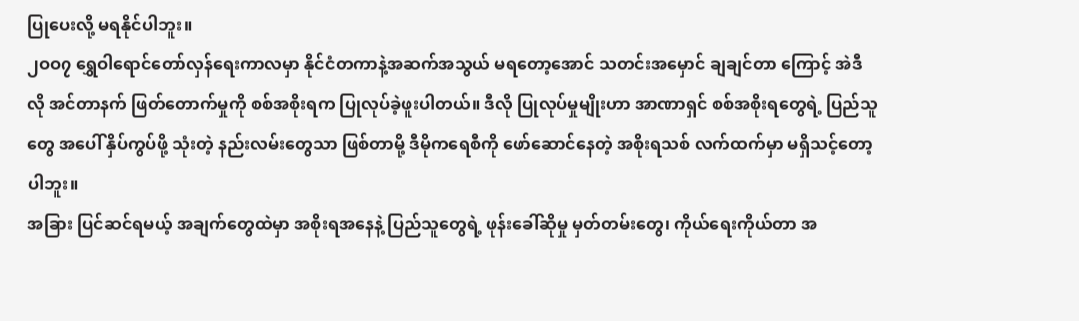ပြုပေးလို့ မရနိုင်ပါဘူး။
၂ဝဝ၇ ရွှေဝါရောင်တော်လှန်ရေးကာလမှာ နိုင်ငံတကာနဲ့အဆက်အသွယ် မရတော့အောင် သတင်းအမှောင် ချချင်တာ ကြောင့် အဲဒီလို အင်တာနက် ဖြတ်တောက်မှုကို စစ်အစိုးရက ပြုလုပ်ခဲ့ဖူးပါတယ်။ ဒီလို ပြုလုပ်မှုမျိုးဟာ အာဏာရှင် စစ်အစိုးရတွေရဲ့ ပြည်သူတွေ အပေါ် နှိပ်ကွပ်ဖို့ သုံးတဲ့ နည်းလမ်းတွေသာ ဖြစ်တာမို့ ဒီမိုကရေစီကို ဖော်ဆောင်နေတဲ့ အစိုးရသစ် လက်ထက်မှာ မရှိသင့်တော့ပါဘူး။
အခြား ပြင်ဆင်ရမယ့် အချက်တွေထဲမှာ အစိုးရအနေနဲ့ ပြည်သူတွေရဲ့ ဖုန်းခေါ်ဆိုမှု မှတ်တမ်းတွေ၊ ကိုယ်ရေးကိုယ်တာ အ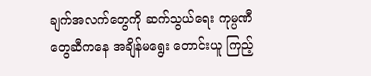ချက်အလက်တွေကို ဆက်သွယ်ရေး ကုမ္ပဏီတွေဆီကနေ အချိန်မရွေး တောင်းယူ ကြည့်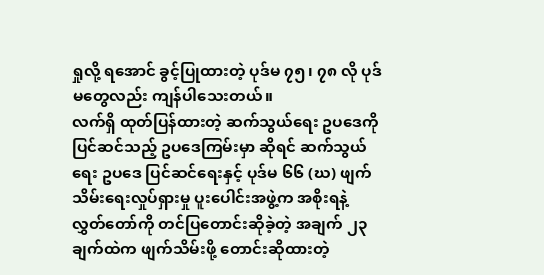ရှုလို့ ရအောင် ခွင့်ပြုထားတဲ့ ပုဒ်မ ၇၅၊ ၇၈ လို ပုဒ်မတွေလည်း ကျန်ပါသေးတယ်။
လက်ရှိ ထုတ်ပြန်ထားတဲ့ ဆက်သွယ်ရေး ဥပဒေကို ပြင်ဆင်သည့် ဥပဒေကြမ်းမှာ ဆိုရင် ဆက်သွယ်ရေး ဥပဒေ ပြင်ဆင်ရေးနှင့် ပုဒ်မ ၆၆ (ဃ) ဖျက်သိမ်းရေးလှုပ်ရှားမှု ပူးပေါင်းအဖွဲ့က အစိုးရနဲ့ လွှတ်တော်ကို တင်ပြတောင်းဆိုခဲ့တဲ့ အချက် ၂၃ ချက်ထဲက ဖျက်သိမ်းဖို့ တောင်းဆိုထားတဲ့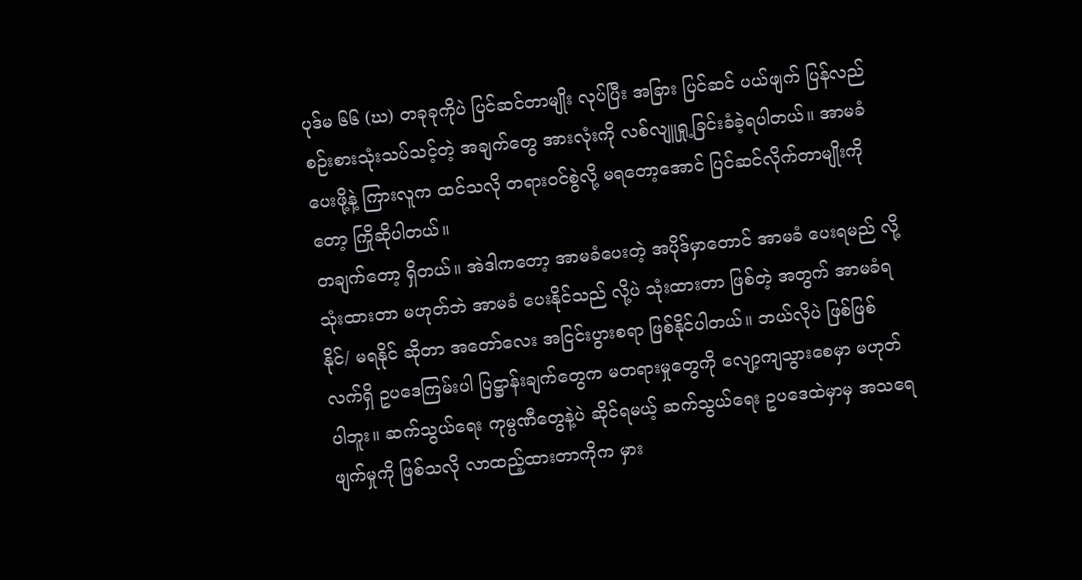ပုဒ်မ ၆၆ (ဃ) တခုခုကိုပဲ ပြင်ဆင်တာမျိုး လုပ်ပြီး အခြား ပြင်ဆင် ပယ်ဖျက် ပြန်လည် စဉ်းစားသုံးသပ်သင့်တဲ့ အချက်တွေ အားလုံးကို လစ်လျူရှု့ခြင်းခံခဲ့ရပါတယ်။ အာမခံ ပေးဖို့နဲ့ ကြားလူက ထင်သလို တရားဝင်စွဲလို့ မရတော့အောင် ပြင်ဆင်လိုက်တာမျိုးကိုတော့ ကြိုဆိုပါတယ်။
တချက်တော့ ရှိတယ်။ အဲဒါကတော့ အာမခံပေးတဲ့ အပိုဒ်မှာတောင် အာမခံ ပေးရမည် လို့ သုံးထားတာ မဟုတ်ဘဲ အာမခံ ပေးနိုင်သည် လို့ပဲ သုံးထားတာ ဖြစ်တဲ့ အတွက် အာမခံရနိုင်/ မရနိုင် ဆိုတာ အတော်လေး အငြင်းပွားစရာ ဖြစ်နိုင်ပါတယ်။ ဘယ်လိုပဲ ဖြစ်ဖြစ် လက်ရှိ ဥပဒေကြမ်းပါ ပြဋ္ဌာန်းချက်တွေက မတရားမှုတွေကို လျော့ကျသွားစေမှာ မဟုတ်ပါဘူး။ ဆက်သွယ်ရေး ကုမ္ပဏီတွေနဲ့ပဲ ဆိုင်ရမယ့် ဆက်သွယ်ရေး ဥပဒေထဲမှာမှ အသရေဖျက်မှုကို ဖြစ်သလို လာထည့်ထားတာကိုက မှား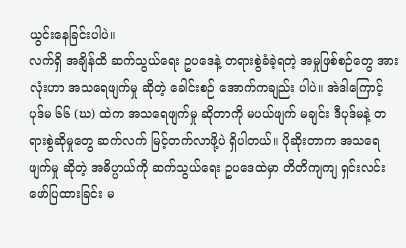ယွင်းနေခြင်းပါပဲ။
လက်ရှိ အချိန်ထိ ဆက်သွယ်ရေး ဥပဒေနဲ့ တရားစွဲခံခဲ့ရတဲ့ အမှုဖြစ်စဉ်တွေ အားလုံးဟာ အသရေဖျက်မှု ဆိုတဲ့ ခေါင်းစဉ် အောက်ကချည်း ပါပဲ။ အဲဒါကြောင့် ပုဒ်မ ၆၆ (ဃ) ထဲက အသရေဖျက်မှု ဆိုတာကို မပယ်ဖျက် မချင်း ဒီပုဒ်မနဲ့ တရားစွဲဆိုမှုတွေ ဆက်လက် မြင့်တက်လာဖို့ပဲ ရှိပါတယ်။ ပိုဆိုးတာက အသရေဖျက်မှု ဆိုတဲ့ အဓိပ္ပာယ်ကို ဆက်သွယ်ရေး ဥပဒေထဲမှာ တိတိကျကျ ရှင်းလင်း ဖော်ပြထားခြင်း မ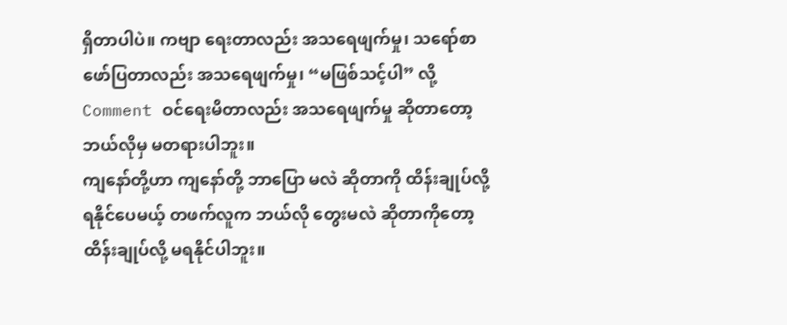ရှိတာပါပဲ။ ကဗျာ ရေးတာလည်း အသရေဖျက်မှု၊ သရော်စာ ဖော်ပြတာလည်း အသရေဖျက်မှု၊ “မဖြစ်သင့်ပါ” လို့ Comment ဝင်ရေးမိတာလည်း အသရေဖျက်မှု ဆိုတာတော့ ဘယ်လိုမှ မတရားပါဘူး။
ကျနော်တို့ဟာ ကျနော်တို့ ဘာပြော မလဲ ဆိုတာကို ထိန်းချုပ်လို့ ရနိုင်ပေမယ့် တဖက်လူက ဘယ်လို တွေးမလဲ ဆိုတာကိုတော့ ထိန်းချုပ်လို့ မရနိုင်ပါဘူး။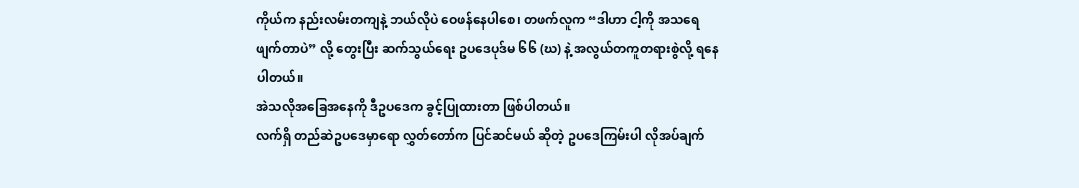ကိုယ်က နည်းလမ်းတကျနဲ့ ဘယ်လိုပဲ ဝေဖန်နေပါစေ၊ တဖက်လူက “ဒါဟာ ငါ့ကို အသရေဖျက်တာပဲ” လို့ တွေးပြီး ဆက်သွယ်ရေး ဥပဒေပုဒ်မ ၆၆ (ဃ) နဲ့ အလွယ်တကူတရားစွဲလို့ ရနေပါတယ်။
အဲသလိုအခြေအနေကို ဒီဥပဒေက ခွင့်ပြုထားတာ ဖြစ်ပါတယ်။
လက်ရှိ တည်ဆဲဥပဒေမှာရော လွှတ်တော်က ပြင်ဆင်မယ် ဆိုတဲ့ ဥပဒေကြမ်းပါ လိုအပ်ချက်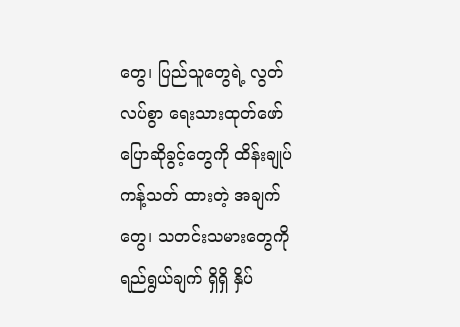တွေ၊ ပြည်သူတွေရဲ့ လွတ်လပ်စွာ ရေးသားထုတ်ဖော် ပြောဆိုခွင့်တွေကို ထိန်းချုပ်ကန့်သတ် ထားတဲ့ အချက်တွေ၊ သတင်းသမားတွေကို ရည်ရွယ်ချက် ရှိရှိ နှိပ်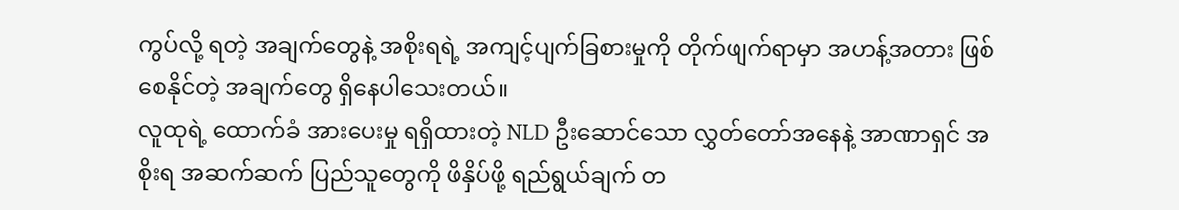ကွပ်လို့ ရတဲ့ အချက်တွေနဲ့ အစိုးရရဲ့ အကျင့်ပျက်ခြစားမှုကို တိုက်ဖျက်ရာမှာ အဟန့်အတား ဖြစ်စေနိုင်တဲ့ အချက်တွေ ရှိနေပါသေးတယ်။
လူထုရဲ့ ထောက်ခံ အားပေးမှု ရရှိထားတဲ့ NLD ဦးဆောင်သော လွှတ်တော်အနေနဲ့ အာဏာရှင် အစိုးရ အဆက်ဆက် ပြည်သူတွေကို ဖိနှိပ်ဖို့ ရည်ရွယ်ချက် တ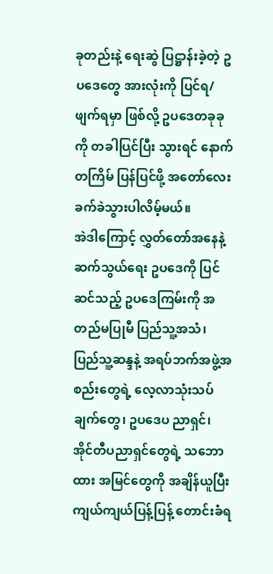ခုတည်းနဲ့ ရေးဆွဲ ပြဋ္ဌာန်းခဲ့တဲ့ ဥပဒေတွေ အားလုံးကို ပြင်ရ/ ဖျက်ရမှာ ဖြစ်လို့ ဥပဒေတခုခုကို တခါပြင်ပြီး သွားရင် နောက်တကြိမ် ပြန်ပြင်ဖို့ အတော်လေး ခက်ခဲသွားပါလိမ့်မယ်။
အဲဒါကြောင့် လွှတ်တော်အနေနဲ့ ဆက်သွယ်ရေး ဥပဒေကို ပြင်ဆင်သည့် ဥပဒေကြမ်းကို အတည်မပြုမီ ပြည်သူ့အသံ၊ ပြည်သူ့ဆန္ဒနဲ့ အရပ်ဘက်အဖွဲ့အစည်းတွေရဲ့ လေ့လာသုံးသပ်ချက်တွေ၊ ဥပဒေပ ညာရှင်၊ အိုင်တီပညာရှင်တွေရဲ့ သဘောထား အမြင်တွေကို အချိန်ယူပြီး ကျယ်ကျယ်ပြန့်ပြန့် တောင်းခံရ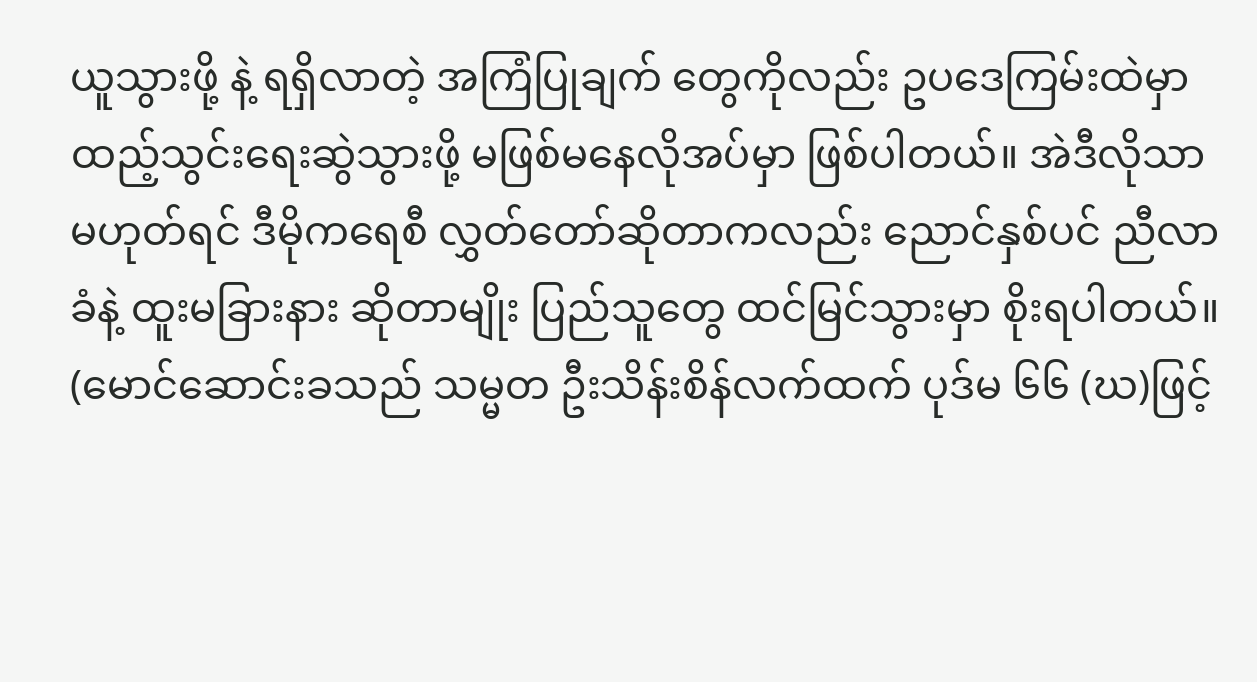ယူသွားဖို့ နဲ့ ရရှိလာတဲ့ အကြံပြုချက် တွေကိုလည်း ဥပဒေကြမ်းထဲမှာ ထည့်သွင်းရေးဆွဲသွားဖို့ မဖြစ်မနေလိုအပ်မှာ ဖြစ်ပါတယ်။ အဲဒီလိုသာ မဟုတ်ရင် ဒီမိုကရေစီ လွှတ်တော်ဆိုတာကလည်း ညောင်နှစ်ပင် ညီလာခံနဲ့ ထူးမခြားနား ဆိုတာမျိုး ပြည်သူတွေ ထင်မြင်သွားမှာ စိုးရပါတယ်။
(မောင်ဆောင်းခသည် သမ္မတ ဦးသိန်းစိန်လက်ထက် ပုဒ်မ ၆၆ (ဃ)ဖြင့်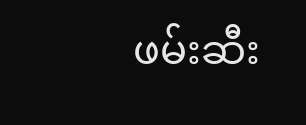ဖမ်းဆီး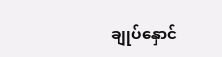ချုပ်နှောင်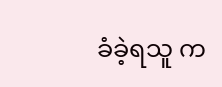ခံခဲ့ရသူ က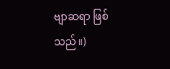ဗျာဆရာ ဖြစ်သည်။)